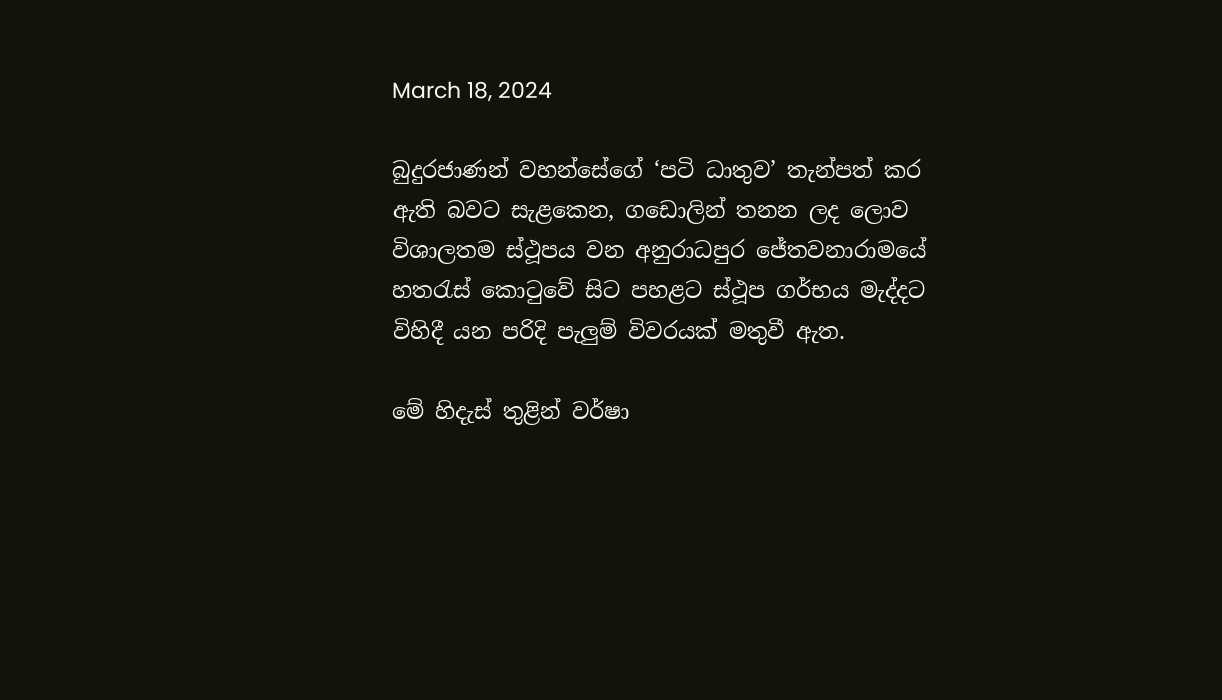March 18, 2024

බුදුරජාණන් වහන්සේගේ ‘පටි ධාතුව’ තැන්පත් කර ඇති බවට සැළකෙන, ගඩොලින් තනන ලද ලොව විශාලතම ස්ථූපය වන අනුරාධපුර ජේතවනාරාමයේ හතරැස් කොටුවේ සිට පහළට ස්ථූප ගර්භය මැද්දට විහිදී යන පරිදි පැලුම් විවරයක් මතුවී ඇත.

මේ හිදැස් තුළින් වර්ෂා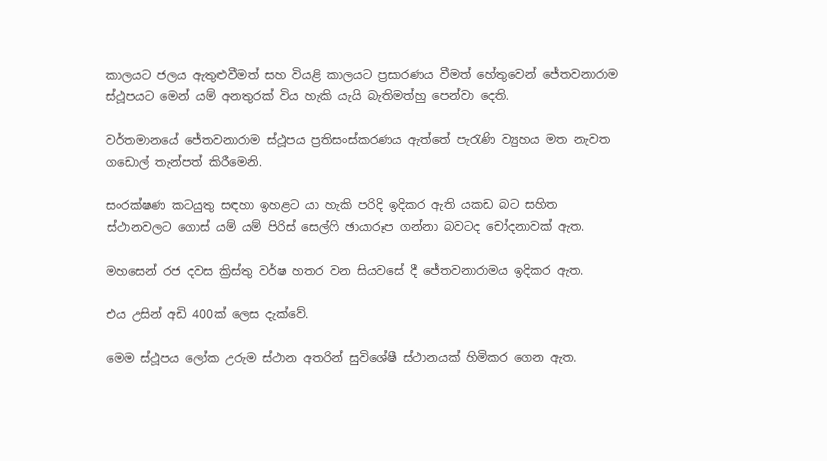කාලයට ජලය ඇතුළුවීමත් සහ වියළි කාලයට ප්‍රසාරණය වීමත් හේතුවෙන් ජේතවනාරාම ස්ථූපයට මෙන් යම් අනතුරක් විය හැකි යැයි බැතිමත්හු පෙන්වා දෙති.

වර්තමානයේ ජේතවනාරාම ස්ථූපය ප්‍රතිසංස්කරණය ඇත්තේ පැරැණි ව්‍යුහය මත නැවත ගඩොල් තැන්පත් කිරීමෙනි.

සංරක්ෂණ කටයුතු සඳහා ඉහළට යා හැකි පරිදි ඉදිකර ඇති යකඩ බට සහිත ස්ථානවලට ගොස් යම් යම් පිරිස් සෙල්ෆි ඡායාරූප ගන්නා බවටද චෝදනාවක් ඇත.

මහසෙන් රජ දවස ක්‍රිස්තු වර්ෂ හතර වන සියවසේ දී ජේතවනාරාමය ඉදිකර ඇත.

එය උසින් අඩි 400ක් ලෙස දැක්වේ.

මෙම ස්ථූපය ලෝක උරුම ස්ථාන අතරින් සුවිශේෂී ස්ථානයක් හිමිකර ගෙන ඇත.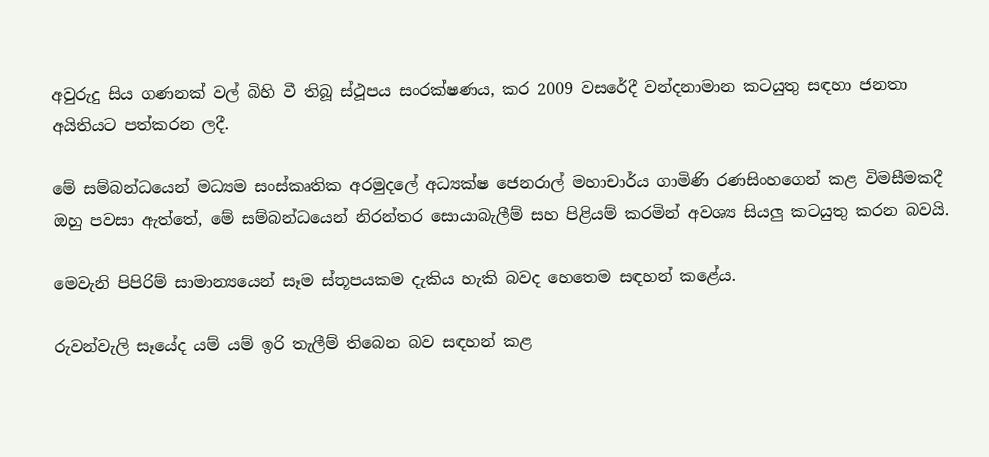අවුරුදු සිය ගණනක් වල් බිහි වී තිබූ ස්ථූපය සංරක්ෂණය, කර 2009 වසරේදී වන්දනාමාන කටයුතු සඳහා ජනතා අයිතියට පත්කරන ලදී.

මේ සම්බන්ධයෙන් මධ්‍යම සංස්කෘතික අරමුදලේ අධ්‍යක්ෂ ජෙනරාල් මහාචාර්ය ගාමිණි රණසිංහගෙන් කළ විමසීමකදී ඔහු පවසා ඇත්තේ, මේ සම්බන්ධයෙන් නිරන්තර සොයාබැලීම් සහ පිළියම් කරමින් අවශ්‍ය සියලු කටයුතු කරන බවයි.

මෙවැනි පිපිරිම් සාමාන්‍යයෙන් සෑම ස්තූපයකම දැකිය හැකි බවද හෙතෙම සඳහන් කළේය.

රුවන්වැලි සෑයේද යම් යම් ඉරි තැලීම් තිබෙන බව සඳහන් කළ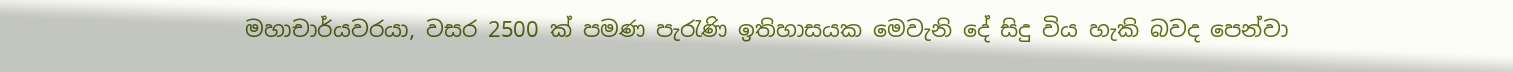මහාචාර්යවරයා, වසර 2500 ක් පමණ පැරැණි ඉතිහාසයක මෙවැනි දේ සිදු විය හැකි බවද පෙන්වා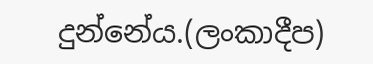දුන්නේය.(ලංකාදීප)